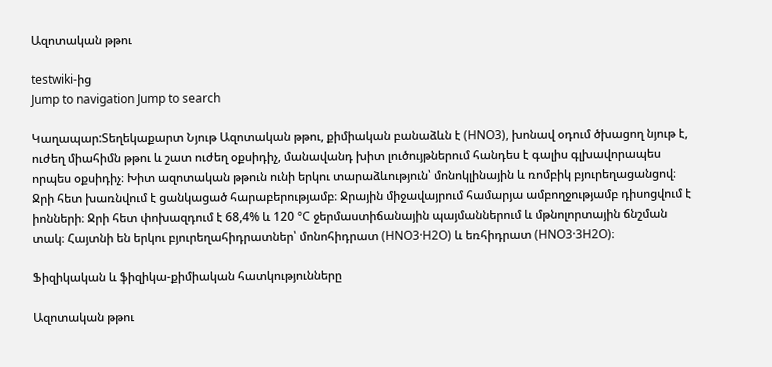Ազոտական թթու

testwiki-ից
Jump to navigation Jump to search

Կաղապար:Տեղեկաքարտ Նյութ Ազոտական թթու, քիմիական բանաձևն է (HNO3), խոնավ օդում ծխացող նյութ է, ուժեղ միահիմն թթու և շատ ուժեղ օքսիդիչ, մանավանդ խիտ լուծույթներում հանդես է գալիս գլխավորապես որպես օքսիդիչ։ Խիտ ազոտական թթուն ունի երկու տարաձևություն՝ մոնոկլինային և ռոմբիկ բյուրեղացանցով։ Ջրի հետ խառնվում է ցանկացած հարաբերությամբ։ Ջրային միջավայրում համարյա ամբողջությամբ դիսոցվում է իոնների։ Ջրի հետ փոխազդում է 68,4% և 120 °C ջերմաստիճանային պայմաններում և մթնոլորտային ճնշման տակ։ Հայտնի են երկու բյուրեղահիդրատներ՝ մոնոհիդրատ (HNO3·H2O) և եռհիդրատ (HNO3·3H2O)։

Ֆիզիկական և ֆիզիկա-քիմիական հատկությունները

Ազոտական թթու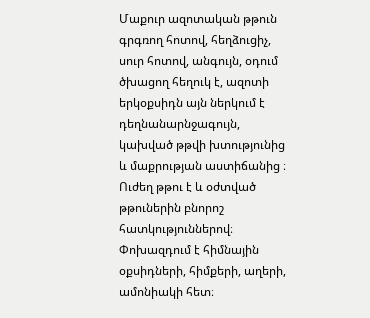Մաքուր ազոտական թթուն գրգռող հոտով, հեղձուցիչ, սուր հոտով, անգույն, օդում ծխացող հեղուկ է, ազոտի երկօքսիդն այն ներկում է դեղնանարնջագույն, կախված թթվի խտությունից և մաքրության աստիճանից ։ Ուժեղ թթու է և օժտված թթուներին բնորոշ հատկություններով։ Փոխազդում է հիմնային օքսիդների, հիմքերի, աղերի, ամոնիակի հետ։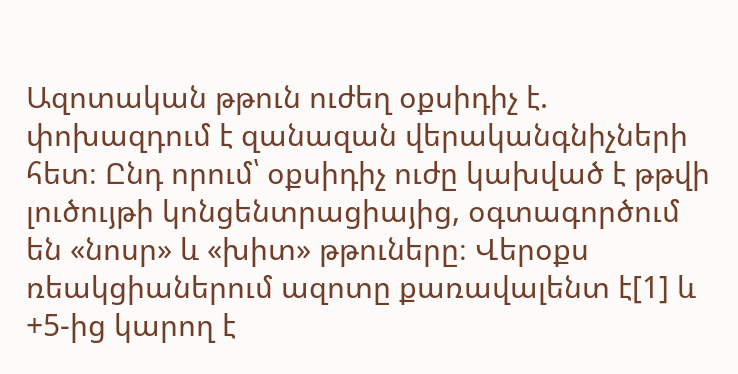Ազոտական թթուն ուժեղ օքսիդիչ է. փոխազդում է զանազան վերականգնիչների հետ։ Ընդ որում՝ օքսիդիչ ուժը կախված է թթվի լուծույթի կոնցենտրացիայից, օգտագործում են «նոսր» և «խիտ» թթուները։ Վերօքս ռեակցիաներում ազոտը քառավալենտ է[1] և +5-ից կարող է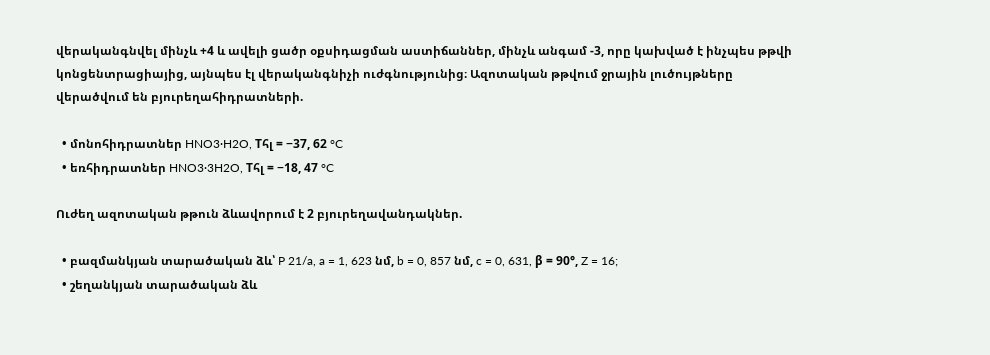վերականգնվել մինչև +4 և ավելի ցածր օքսիդացման աստիճաններ, մինչև անգամ -3, որը կախված է ինչպես թթվի կոնցենտրացիայից, այնպես էլ վերականգնիչի ուժգնությունից։ Ազոտական թթվում ջրային լուծույթները վերածվում են բյուրեղահիդրատների.

  • մոնոհիդրատներ HNO3·H2O, Tհլ = −37, 62 °C
  • եռհիդրատներ HNO3·3H2O, Tհլ = −18, 47 °C

Ուժեղ ազոտական թթուն ձևավորում է 2 բյուրեղավանդակներ.

  • բազմանկյան տարածական ձև՝ P 21/a, a = 1, 623 նմ, b = 0, 857 նմ, c = 0, 631, β = 90°, Z = 16;
  • շեղանկյան տարածական ձև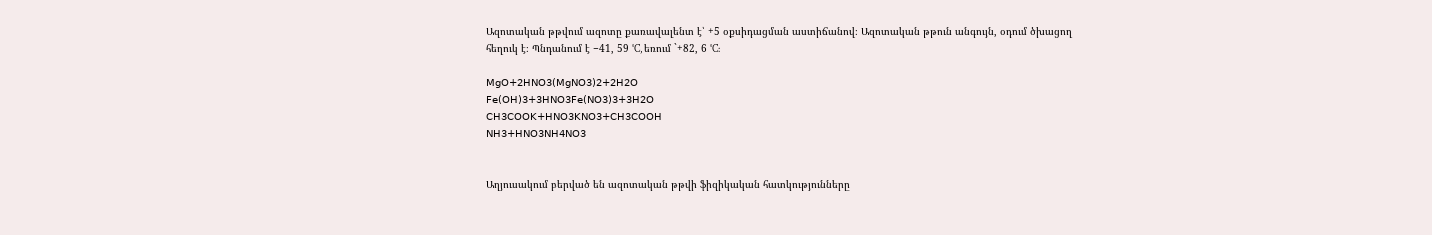Ազոտական թթվում ազոտը քառավալենտ է՝ +5 օքսիդացման աստիճանով։ Ազոտական թթուն անգույն, օդում ծխացող հեղուկ է։ Պնդանում է −41, 59 °C, եռում `+82, 6 °C:

𝖬𝗀𝖮+𝟤𝖧𝖭𝖮𝟥(𝖬𝗀𝖭𝖮𝟥)𝟤+𝟤𝖧𝟤𝖮
𝖥𝖾(𝖮𝖧)𝟥+𝟥𝖧𝖭𝖮𝟥𝖥𝖾(𝖭𝖮𝟥)𝟥+𝟥𝖧𝟤𝖮
𝖢𝖧𝟥𝖢𝖮𝖮𝖪+𝖧𝖭𝖮𝟥𝖪𝖭𝖮𝟥+𝖢𝖧𝟥𝖢𝖮𝖮𝖧
𝖭𝖧𝟥+𝖧𝖭𝖮𝟥𝖭𝖧𝟦𝖭𝖮𝟥


Աղյուսակում բերված են ազոտական թթվի ֆիզիկական հատկությունները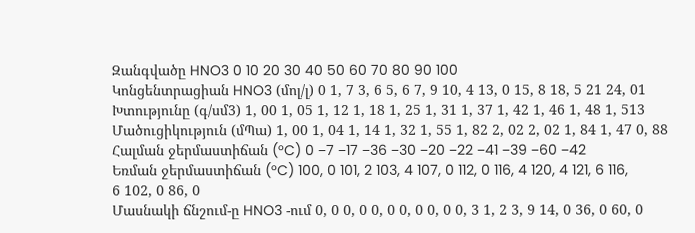Զանգվածը HNO3 0 10 20 30 40 50 60 70 80 90 100
Կոնցենտրացիան HNO3 (մոլ/լ) 0 1, 7 3, 6 5, 6 7, 9 10, 4 13, 0 15, 8 18, 5 21 24, 01
Խտությունը (գ/սմ3) 1, 00 1, 05 1, 12 1, 18 1, 25 1, 31 1, 37 1, 42 1, 46 1, 48 1, 513
Մածուցիկություն (մՊա) 1, 00 1, 04 1, 14 1, 32 1, 55 1, 82 2, 02 2, 02 1, 84 1, 47 0, 88
Հալման ջերմաստիճան (°C) 0 −7 −17 −36 −30 −20 −22 −41 −39 −60 −42
Եռման ջերմաստիճան (°C) 100, 0 101, 2 103, 4 107, 0 112, 0 116, 4 120, 4 121, 6 116, 6 102, 0 86, 0
Մասնակի ճնշում-ը HNO3 -ում 0, 0 0, 0 0, 0 0, 0 0, 0 0, 3 1, 2 3, 9 14, 0 36, 0 60, 0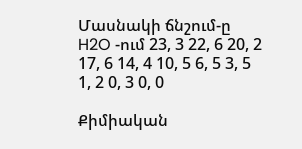Մասնակի ճնշում-ը H2O -ում 23, 3 22, 6 20, 2 17, 6 14, 4 10, 5 6, 5 3, 5 1, 2 0, 3 0, 0

Քիմիական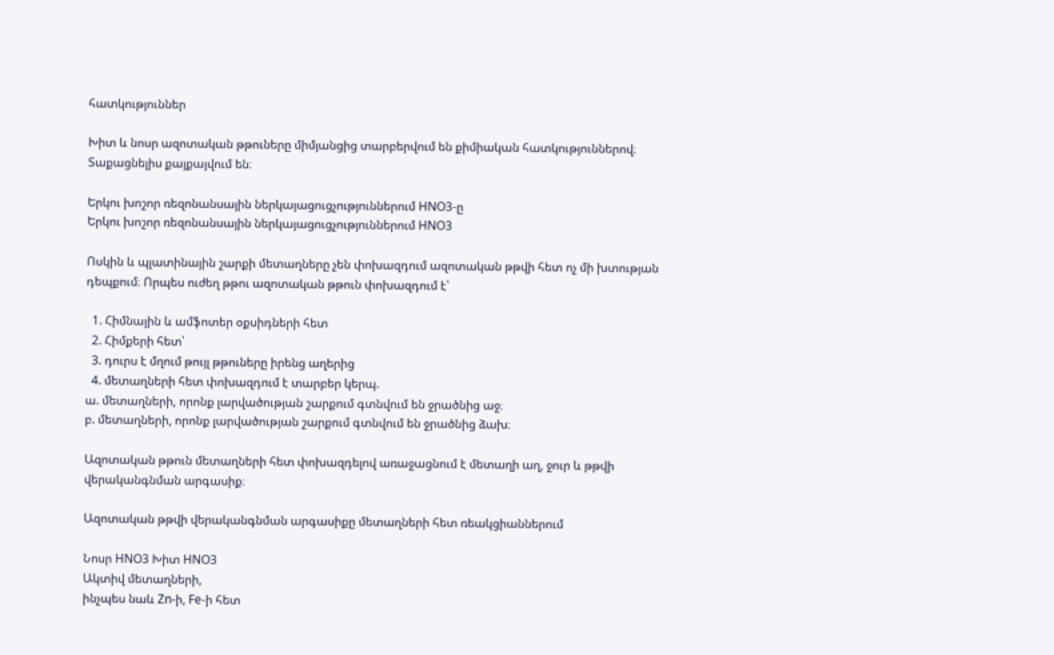հատկություններ

Խիտ և նոսր ազոտական թթուները միմյանցից տարբերվում են քիմիական հատկություններով։ Տաքացնելիս քայքայվում են։

Երկու խոշոր ռեզոնանսային ներկայացուցչություններում HNO3-ը
Երկու խոշոր ռեզոնանսային ներկայացուցչություններում HNO3

Ոսկին և պլատինային շարքի մետաղները չեն փոխազդում ազոտական թթվի հետ ոչ մի խտության դեպքում։ Որպես ուժեղ թթու ազոտական թթուն փոխազդում է՝

  1. Հիմնային և ամֆոտեր օքսիդների հետ
  2. Հիմքերի հետ՝
  3. դուրս է մղում թույլ թթուները իրենց աղերից
  4. մետաղների հետ փոխազդում է տարբեր կերպ.
ա. մետաղների, որոնք լարվածության շարքում գտնվում են ջրածնից աջ։
բ. մետաղների, որոնք լարվածության շարքում գտնվում են ջրածնից ձախ։

Ազոտական թթուն մետաղների հետ փոխազդելով առաջացնում է մետաղի աղ, ջուր և թթվի վերականգնման արգասիք։

Ազոտական թթվի վերականգնման արգասիքը մետաղների հետ ռեակցիաններում

Նոսր HNO3 Խիտ HNO3
Ակտիվ մետաղների,
ինչպես նաև Zn-ի, Fe-ի հետ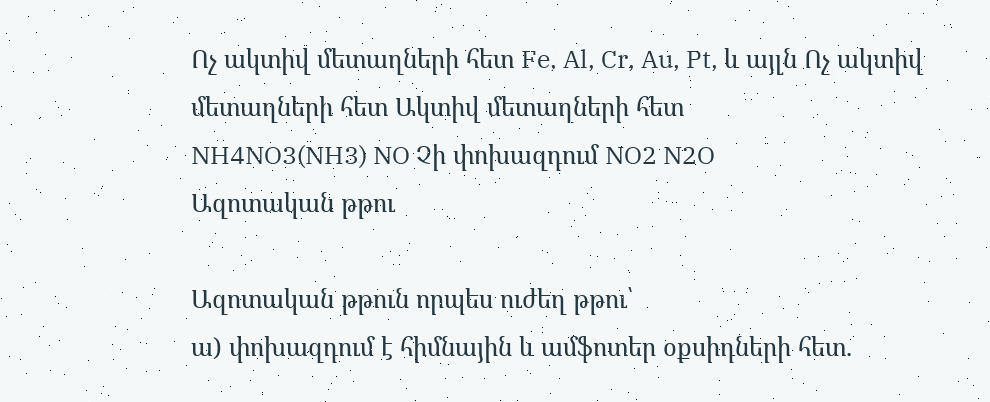Ոչ ակտիվ մետաղների հետ Fe, Al, Cr, Au, Pt, և այլն Ոչ ակտիվ մետաղների հետ Ակտիվ մետաղների հետ
NH4NO3(NH3) NO Չի փոխազդում NO2 N2O
Ազոտական թթու

Ազոտական թթուն որպես ուժեղ թթու՝
ա) փոխազդում է հիմնային և ամֆոտեր օքսիդների հետ.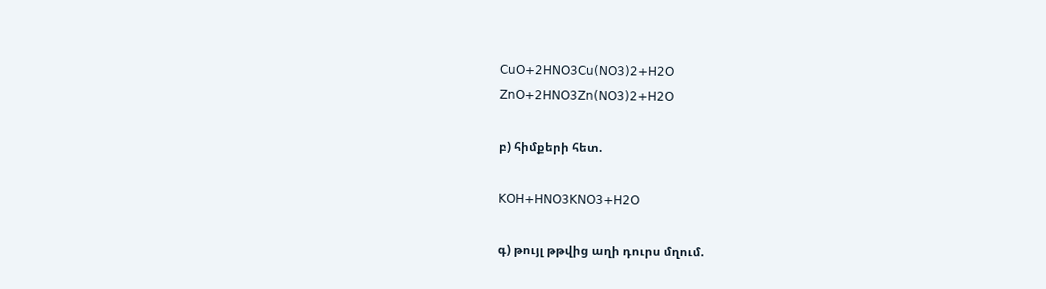𝖢𝗎𝖮+𝟤𝖧𝖭𝖮𝟥𝖢𝗎(𝖭𝖮𝟥)𝟤+𝖧𝟤𝖮
𝖹𝗇𝖮+𝟤𝖧𝖭𝖮𝟥𝖹𝗇(𝖭𝖮𝟥)𝟤+𝖧𝟤𝖮

բ) հիմքերի հետ.

𝖪𝖮𝖧+𝖧𝖭𝖮𝟥𝖪𝖭𝖮𝟥+𝖧𝟤𝖮

գ) թույլ թթվից աղի դուրս մղում.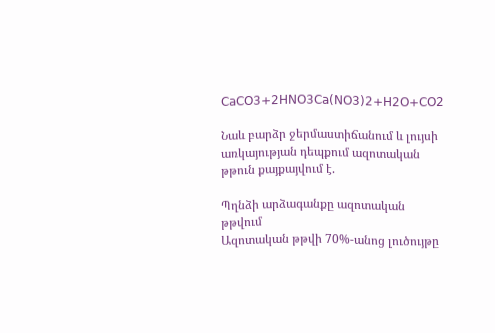𝖢𝖺𝖢𝖮𝟥+𝟤𝖧𝖭𝖮𝟥𝖢𝖺(𝖭𝖮𝟥)𝟤+𝖧𝟤𝖮+𝖢𝖮𝟤

Նաև բարձր ջերմաստիճանում և լույսի առկայության դեպքում ազոտական թթուն քայքայվում է.

Պղնձի արձագանքը ազոտական թթվում
Ազոտական թթվի 70%-անոց լուծույթը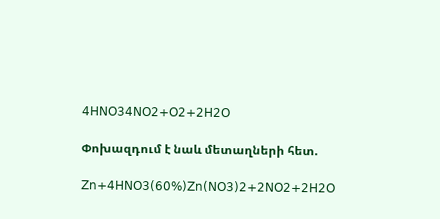𝟦𝖧𝖭𝖮𝟥𝟦𝖭𝖮𝟤+𝖮𝟤+𝟤𝖧𝟤𝖮

Փոխազդում է նաև մետաղների հետ.

𝖹𝗇+𝟦𝖧𝖭𝖮𝟥(𝟨𝟢%)𝖹𝗇(𝖭𝖮𝟥)𝟤+𝟤𝖭𝖮𝟤+𝟤𝖧𝟤𝖮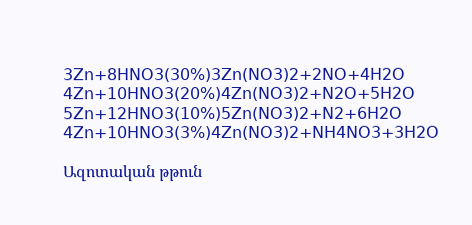𝟥𝖹𝗇+𝟪𝖧𝖭𝖮𝟥(𝟥𝟢%)𝟥𝖹𝗇(𝖭𝖮𝟥)𝟤+𝟤𝖭𝖮+𝟦𝖧𝟤𝖮
𝟦𝖹𝗇+𝟣𝟢𝖧𝖭𝖮𝟥(𝟤𝟢%)𝟦𝖹𝗇(𝖭𝖮𝟥)𝟤+𝖭𝟤𝖮+𝟧𝖧𝟤𝖮
𝟧𝖹𝗇+𝟣𝟤𝖧𝖭𝖮𝟥(𝟣𝟢%)𝟧𝖹𝗇(𝖭𝖮𝟥)𝟤+𝖭𝟤+𝟨𝖧𝟤𝖮
𝟦𝖹𝗇+𝟣𝟢𝖧𝖭𝖮𝟥(𝟥%)𝟦𝖹𝗇(𝖭𝖮𝟥)𝟤+𝖭𝖧𝟦𝖭𝖮𝟥+𝟥𝖧𝟤𝖮

Ազոտական թթուն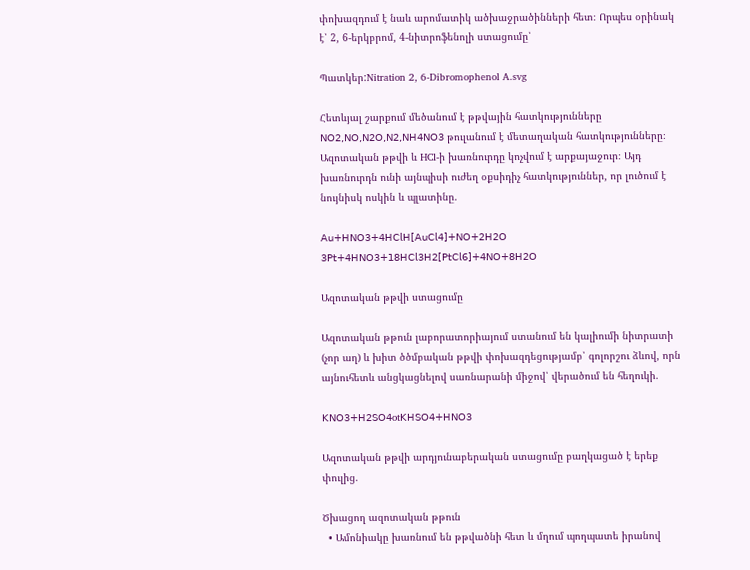փոխազդում է նաև արոմատիկ ածխաջրածինների հետ։ Որպես օրինակ է՝ 2, 6-երկբրոմ, 4-նիտրոֆենոլի ստացումը՝

Պատկեր:Nitration 2, 6-Dibromophenol A.svg

Հետևյալ շարքում մեծանում է թթվային հատկությունները 𝖭𝖮𝟤,𝖭𝖮,𝖭𝟤𝖮,𝖭𝟤,𝖭𝖧𝟦𝖭𝖮𝟥 թուլանում է մետաղական հատկությունները։ Ազոտական թթվի և HCl-ի խառնուրդը կոչվում է արքայաջուր։ Այդ խառնուրդն ունի այնպիսի ուժեղ օքսիդիչ հատկություններ, որ լուծում է նույնիսկ ոսկին և պլատինը.

𝖠𝗎+𝖧𝖭𝖮𝟥+𝟦𝖧𝖢𝗅𝖧[𝖠𝗎𝖢𝗅𝟦]+𝖭𝖮+𝟤𝖧𝟤𝖮
𝟥𝖯𝗍+𝟦𝖧𝖭𝖮𝟥+𝟣𝟪𝖧𝖢𝗅𝟥𝖧𝟤[𝖯𝗍𝖢𝗅𝟨]+𝟦𝖭𝖮+𝟪𝖧𝟤𝖮

Ազոտական թթվի ստացումը

Ազոտական թթուն լաբորատորիայում ստանում են կալիումի նիտրատի (չոր աղ) և խիտ ծծմբական թթվի փոխազդեցությամբ՝ գոլորշու ձևով, որն այնուհետև անցկացնելով սառնարանի միջով՝ վերածում են հեղուկի.

𝖪𝖭𝖮𝟥+𝖧𝟤𝖲𝖮𝟦ot𝖪𝖧𝖲𝖮𝟦+𝖧𝖭𝖮𝟥

Ազոտական թթվի արդյունաբերական ստացումը բաղկացած է երեք փուլից.

Ծխացող ազոտական թթուն
  • Ամոնիակը խառնում են թթվածնի հետ և մղում պողպատե իրանով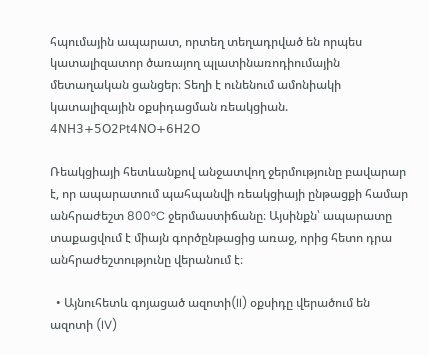հպումային ապարատ, որտեղ տեղադրված են որպես կատալիզատոր ծառայող պլատինառոդիումային մետաղական ցանցեր։ Տեղի է ունենում ամոնիակի կատալիզային օքսիդացման ռեակցիան.
𝟦𝖭𝖧𝟥+𝟧𝖮𝟤Pt𝟦𝖭𝖮+𝟨𝖧𝟤𝖮

Ռեակցիայի հետևանքով անջատվող ջերմությունը բավարար է, որ ապարատում պահպանվի ռեակցիայի ընթացքի համար անհրաժեշտ 800°C ջերմաստիճանը։ Այսինքն՝ ապարատը տաքացվում է միայն գործընթացից առաջ, որից հետո դրա անհրաժեշտությունը վերանում է։

  • Այնուհետև գոյացած ազոտի(II) օքսիդը վերածում են ազոտի (IV)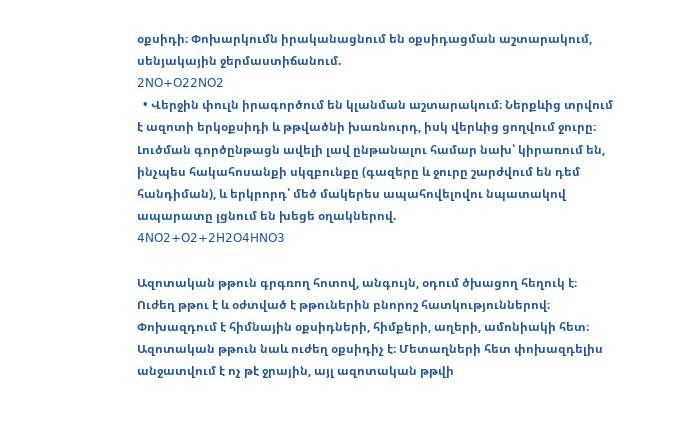օքսիդի։ Փոխարկումն իրականացնում են օքսիդացման աշտարակում, սենյակային ջերմաստիճանում.
𝟤𝖭𝖮+𝖮𝟤𝟤𝖭𝖮𝟤
  • Վերջին փուլն իրագործում են կլանման աշտարակում։ Ներքևից տրվում է ազոտի երկօքսիդի և թթվածնի խառնուրդ, իսկ վերևից ցողվում ջուրը։ Լուծման գործընթացն ավելի լավ ընթանալու համար նախ՝ կիրառում են, ինչպես հակահոսանքի սկզբունքը (գազերը և ջուրը շարժվում են դեմ հանդիման), և երկրորդ՝ մեծ մակերես ապահովելովու նպատակով ապարատը լցնում են խեցե օղակներով.
𝟦𝖭𝖮𝟤+𝖮𝟤+𝟤𝖧𝟤𝖮𝟦𝖧𝖭𝖮𝟥

Ազոտական թթուն գրգռող հոտով, անգույն, օդում ծխացող հեղուկ է։ Ուժեղ թթու է և օժտված է թթուներին բնորոշ հատկություններով։ Փոխազդում է հիմնային օքսիդների, հիմքերի, աղերի, ամոնիակի հետ։ Ազոտական թթուն նաև ուժեղ օքսիդիչ է։ Մետաղների հետ փոխազդելիս անջատվում է ոչ թէ ջրային, այլ ազոտական թթվի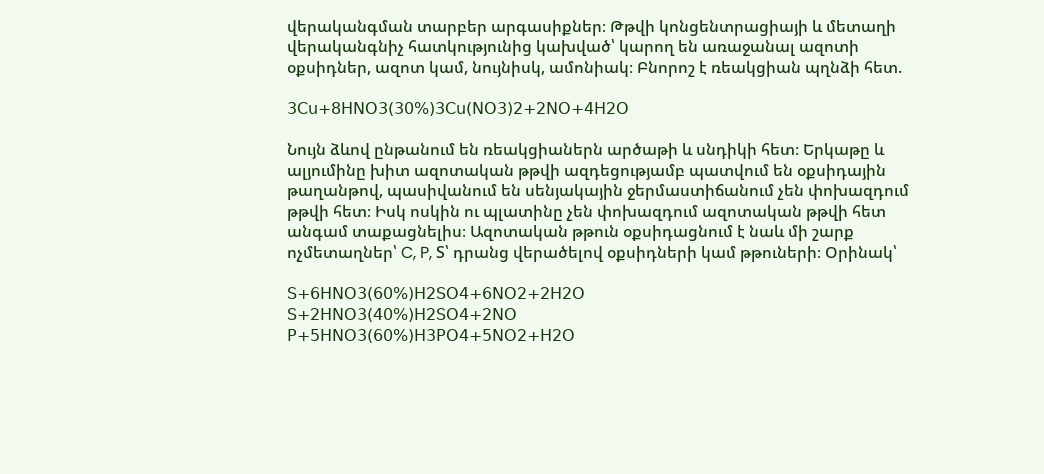վերականգման տարբեր արգասիքներ։ Թթվի կոնցենտրացիայի և մետաղի վերականգնիչ հատկությունից կախված՝ կարող են առաջանալ ազոտի օքսիդներ, ազոտ կամ, նույնիսկ, ամոնիակ։ Բնորոշ է ռեակցիան պղնձի հետ.

𝟥𝖢𝗎+𝟪𝖧𝖭𝖮𝟥(𝟥𝟢%)𝟥𝖢𝗎(𝖭𝖮𝟥)𝟤+𝟤𝖭𝖮+𝟦𝖧𝟤𝖮

Նույն ձևով ընթանում են ռեակցիաներն արծաթի և սնդիկի հետ։ Երկաթը և ալյումինը խիտ ազոտական թթվի ազդեցությամբ պատվում են օքսիդային թաղանթով, պասիվանում են սենյակային ջերմաստիճանում չեն փոխազդում թթվի հետ։ Իսկ ոսկին ու պլատինը չեն փոխազդում ազոտական թթվի հետ անգամ տաքացնելիս։ Ազոտական թթուն օքսիդացնում է նաև մի շարք ոչմետաղներ՝ C, P, S՝ դրանց վերածելով օքսիդների կամ թթուների։ Օրինակ՝

𝖲+𝟨𝖧𝖭𝖮𝟥(𝟨𝟢%)𝖧𝟤𝖲𝖮𝟦+𝟨𝖭𝖮𝟤+𝟤𝖧𝟤𝖮
𝖲+𝟤𝖧𝖭𝖮𝟥(𝟦𝟢%)𝖧𝟤𝖲𝖮𝟦+𝟤𝖭𝖮
𝖯+𝟧𝖧𝖭𝖮𝟥(𝟨𝟢%)𝖧𝟥𝖯𝖮𝟦+𝟧𝖭𝖮𝟤+𝖧𝟤𝖮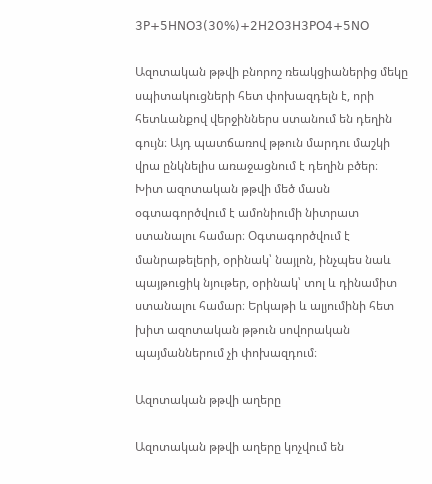𝟥𝖯+𝟧𝖧𝖭𝖮𝟥(𝟥𝟢%)+𝟤𝖧𝟤𝖮𝟥𝖧𝟥𝖯𝖮𝟦+𝟧𝖭𝖮

Ազոտական թթվի բնորոշ ռեակցիաներից մեկը սպիտակուցների հետ փոխազդելն է, որի հետևանքով վերջիններս ստանում են դեղին գույն։ Այդ պատճառով թթուն մարդու մաշկի վրա ընկնելիս առաջացնում է դեղին բծեր։ Խիտ ազոտական թթվի մեծ մասն օգտագործվում է ամոնիումի նիտրատ ստանալու համար։ Օգտագործվում է մանրաթելերի, օրինակ՝ նայլոն, ինչպես նաև պայթուցիկ նյութեր, օրինակ՝ տոլ և դինամիտ ստանալու համար։ Երկաթի և ալյումինի հետ խիտ ազոտական թթուն սովորական պայմաններում չի փոխազդում։

Ազոտական թթվի աղերը

Ազոտական թթվի աղերը կոչվում են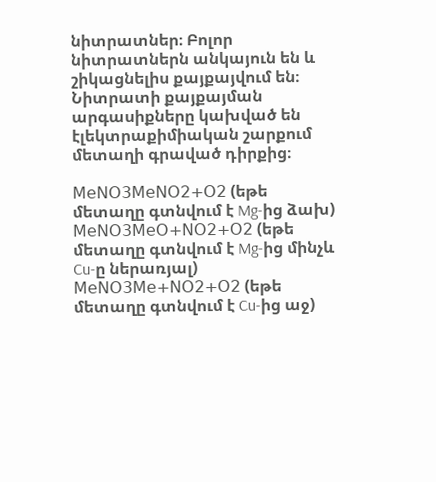նիտրատներ։ Բոլոր նիտրատներն անկայուն են և շիկացնելիս քայքայվում են։ Նիտրատի քայքայման արգասիքները կախված են էլեկտրաքիմիական շարքում մետաղի գրաված դիրքից։

𝖬𝖾𝖭𝖮𝟥𝖬𝖾𝖭𝖮𝟤+𝖮𝟤 (եթե մետաղը գտնվում է Mg-ից ձախ)
𝖬𝖾𝖭𝖮𝟥𝖬𝖾𝖮+𝖭𝖮𝟤+𝖮𝟤 (եթե մետաղը գտնվում է Mg-ից մինչև Cu-ը ներառյալ)
𝖬𝖾𝖭𝖮𝟥𝖬𝖾+𝖭𝖮𝟤+𝖮𝟤 (եթե մետաղը գտնվում է Cu-ից աջ)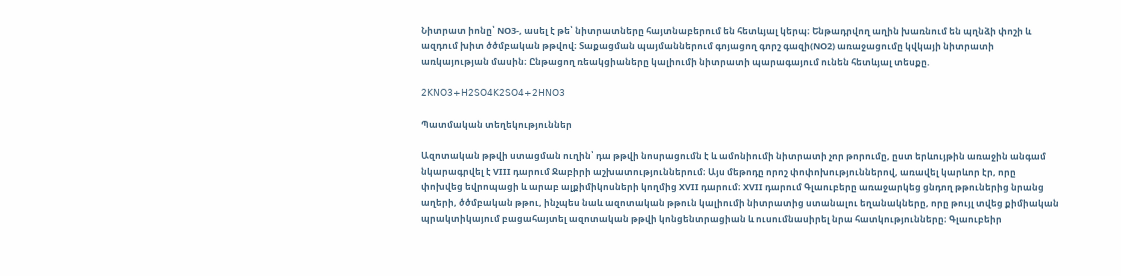Նիտրատ իոնը՝ NO3-, ասել է թե՝ նիտրատները հայտնաբերում են հետևյալ կերպ։ Ենթադրվող աղին խառնում են պղնձի փոշի և ազդում խիտ ծծմբական թթվով։ Տաքացման պայմաններում գոյացող գորշ գազի(NO2) առաջացումը կվկայի նիտրատի առկայության մասին։ Ընթացող ռեակցիաները կալիումի նիտրատի պարագայում ունեն հետևյալ տեսքը.

𝟤𝖪𝖭𝖮𝟥+𝖧𝟤𝖲𝖮𝟦𝖪𝟤𝖲𝖮𝟦+𝟤𝖧𝖭𝖮𝟥

Պատմական տեղեկություններ

Ազոտական թթվի ստացման ուղին՝ դա թթվի նոսրացումն է և ամոնիումի նիտրատի չոր թորումը, ըստ երևույթին առաջին անգամ նկարագրվել է VIII դարում Ջաբիրի աշխատություններում։ Այս մեթոդը որոշ փոփոխություններով, առավել կարևոր էր, որը փոխվեց եվրոպացի և արաբ ալքիմիկոսների կողմից XVII դարում։ XVII դարում Գլաուբերը առաջարկեց ցնդող թթուներից նրանց աղերի, ծծմբական թթու, ինչպես նաև ազոտական թթուն կալիումի նիտրատից ստանալու եղանակները, որը թույլ տվեց քիմիական պրակտիկայում բացահայտել ազոտական թթվի կոնցենտրացիան և ուսումնասիրել նրա հատկությունները։ Գլաուբեիր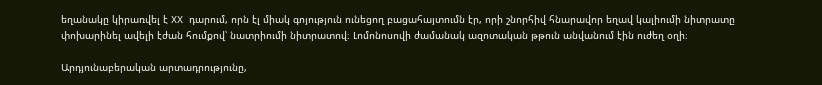եղանակը կիրառվել է XX դարում, որն էլ միակ գոյություն ունեցող բացահայտումն էր, որի շնորհիվ հնարավոր եղավ կալիումի նիտրատը փոխարինել ավելի էժան հումքով՝ նատրիումի նիտրատով։ Լոմոնոսովի ժամանակ ազոտական թթուն անվանում էին ուժեղ օղի։

Արդյունաբերական արտադրությունը,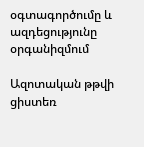օգտագործումը և ազդեցությունը օրգանիզմում

Ազոտական թթվի ցիստեռ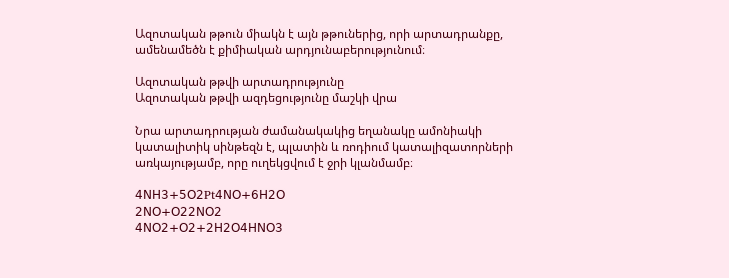Ազոտական թթուն միակն է այն թթուներից, որի արտադրանքը, ամենամեծն է քիմիական արդյունաբերությունում։

Ազոտական թթվի արտադրությունը
Ազոտական թթվի ազդեցությունը մաշկի վրա

Նրա արտադրության ժամանակակից եղանակը ամոնիակի կատալիտիկ սինթեզն է, պլատին և ռոդիում կատալիզատորների առկայությամբ, որը ուղեկցվում է ջրի կլանմամբ։

𝟦𝖭𝖧𝟥+𝟧𝖮𝟤Pt𝟦𝖭𝖮+𝟨𝖧𝟤𝖮
𝟤𝖭𝖮+𝖮𝟤𝟤𝖭𝖮𝟤
𝟦𝖭𝖮𝟤+𝖮𝟤+𝟤𝖧𝟤𝖮𝟦𝖧𝖭𝖮𝟥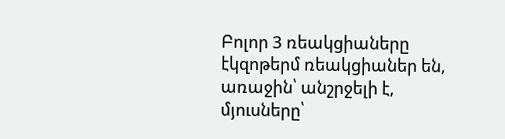Բոլոր 3 ռեակցիաները էկզոթերմ ռեակցիաներ են, առաջին՝ անշրջելի է, մյուսները՝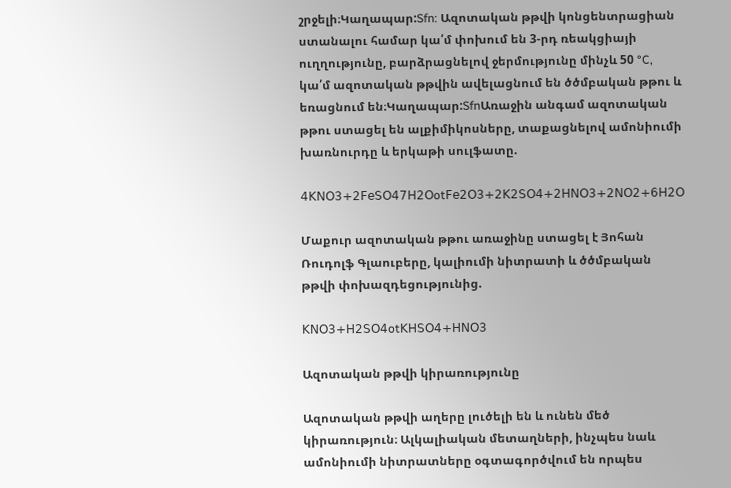շրջելի։Կաղապար:Sfn: Ազոտական թթվի կոնցենտրացիան ստանալու համար կա՛մ փոխում են 3-րդ ռեակցիայի ուղղությունը, բարձրացնելով ջերմությունը մինչև 50 °C, կա՛մ ազոտական թթվին ավելացնում են ծծմբական թթու և եռացնում են։Կաղապար:SfnԱռաջին անգամ ազոտական թթու ստացել են ալքիմիկոսները, տաքացնելով ամոնիումի խառնուրդը և երկաթի սուլֆատը.

𝟦𝖪𝖭𝖮𝟥+𝟤𝖥𝖾𝖲𝖮𝟦𝟩𝖧𝟤𝖮ot𝖥𝖾𝟤𝖮𝟥+𝟤𝖪𝟤𝖲𝖮𝟦+𝟤𝖧𝖭𝖮𝟥+𝟤𝖭𝖮𝟤+𝟨𝖧𝟤𝖮

Մաքուր ազոտական թթու առաջինը ստացել է Յոհան Ռուդոլֆ Գլաուբերը, կալիումի նիտրատի և ծծմբական թթվի փոխազդեցությունից.

𝖪𝖭𝖮𝟥+𝖧𝟤𝖲𝖮𝟦ot𝖪𝖧𝖲𝖮𝟦+𝖧𝖭𝖮𝟥

Ազոտական թթվի կիրառությունը

Ազոտական թթվի աղերը լուծելի են և ունեն մեծ կիրառություն։ Ալկալիական մետաղների, ինչպես նաև ամոնիումի նիտրատները օգտագործվում են որպես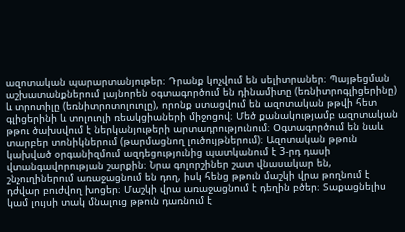ազոտական պարարտանյութեր։ Դրանք կոչվում են սելիտրաներ։ Պայթեցման աշխատանքներում լայնորեն օգտագործում են դինամիտը (եռնիտրոգլիցերինը) և տրոտիլը (եռնիտրոտոլուոլը), որոնք ստացվում են ազոտական թթվի հետ գլիցերինի և տոլուոլի ռեակցիաների միջոցով։ Մեծ քանակությամբ ազոտական թթու ծախսվում է ներկանյութերի արտադրությունում։ Օգտագործում են նաև տարբեր տոնիկներում (թարմացնող լուծույթներում)։ Ազոտական թթուն կախված օրգանիզմում ազդեցությունից պատկանում է 3-րդ դասի վտանգավորության շարքին։ Նրա գոլորշիներ շատ վնասակար են, շնչուղիներում առաջացնում են դող, իսկ հենց թթուն մաշկի վրա թողնում է դժվար բուժվող խոցեր։ Մաշկի վրա առաջացնում է դեղին բծեր։ Տաքացնելիս կամ լույսի տակ մնալուց թթուն դառնում է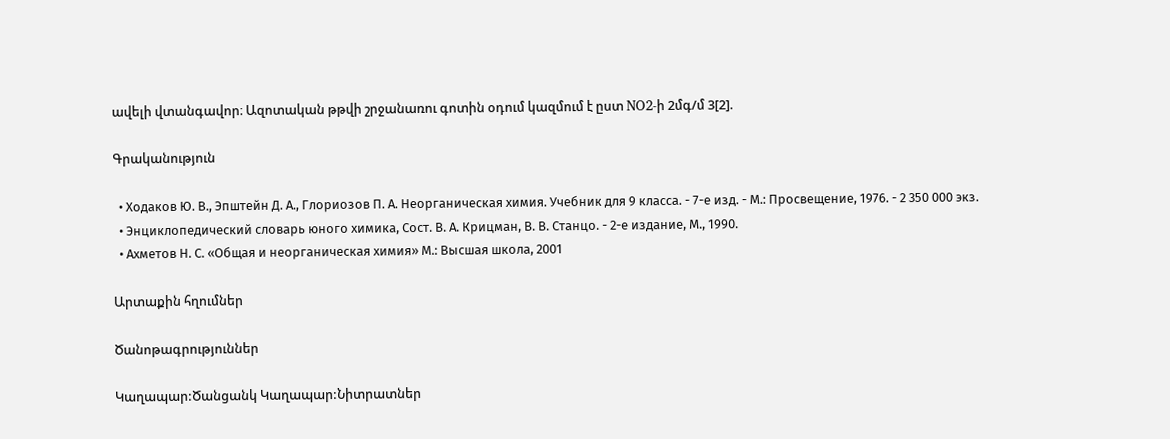ավելի վտանգավոր։ Ազոտական թթվի շրջանառու գոտին օդում կազմում է ըստ NO2-ի 2մգ/մ 3[2].

Գրականություն

  • Ходаков Ю. В., Эпштейн Д. А., Глориозов П. А. Неорганическая химия. Учебник для 9 класса. - 7-е изд. - М.: Просвещение, 1976. - 2 350 000 экз.
  • Энциклопедический словарь юного химика, Сост. В. А. Крицман, В. В. Станцо. - 2-е издание, М., 1990.
  • Ахметов Н. С. «Общая и неорганическая химия» М.: Высшая школа, 2001

Արտաքին հղումներ

Ծանոթագրություններ

Կաղապար:Ծանցանկ Կաղապար:Նիտրատներ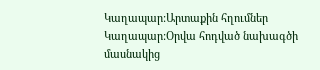Կաղապար:Արտաքին հղումներ Կաղապար:Օրվա հոդված նախագծի մասնակից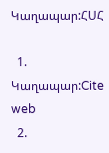Կաղապար:ՀՍՀ

  1. Կաղապար:Cite web
  2.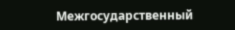Межгосударственный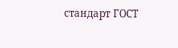стандарт ГОСТ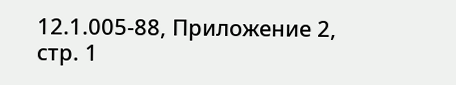12.1.005-88, Приложение 2, стр. 1